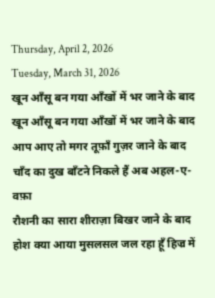Thursday, April 2, 2026
Tuesday, March 31, 2026
खून आँसू बन गया आँखों में भर जाने के बाद
खून आँसू बन गया आँखों में भर जाने के बाद
आप आए तो मगर तूफ़ाँ गुज़र जाने के बाद
चाँद का दुख बाँटने निकले हैं अब अहल-ए-वफ़ा
रौशनी का सारा शीराज़ा बिखर जाने के बाद
होश क्या आया मुसलसल जल रहा हूँ हिज्र में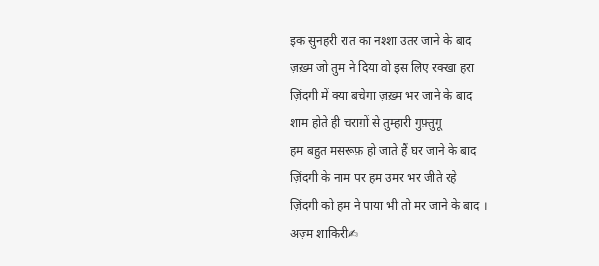इक सुनहरी रात का नश्शा उतर जाने के बाद
ज़ख़्म जो तुम ने दिया वो इस लिए रक्खा हरा
ज़िंदगी में क्या बचेगा ज़ख़्म भर जाने के बाद
शाम होते ही चराग़ों से तुम्हारी गुफ़्तुगू
हम बहुत मसरूफ़ हो जाते हैं घर जाने के बाद
ज़िंदगी के नाम पर हम उमर भर जीते रहे
ज़िंदगी को हम ने पाया भी तो मर जाने के बाद ।
अज़्म शाकिरी✍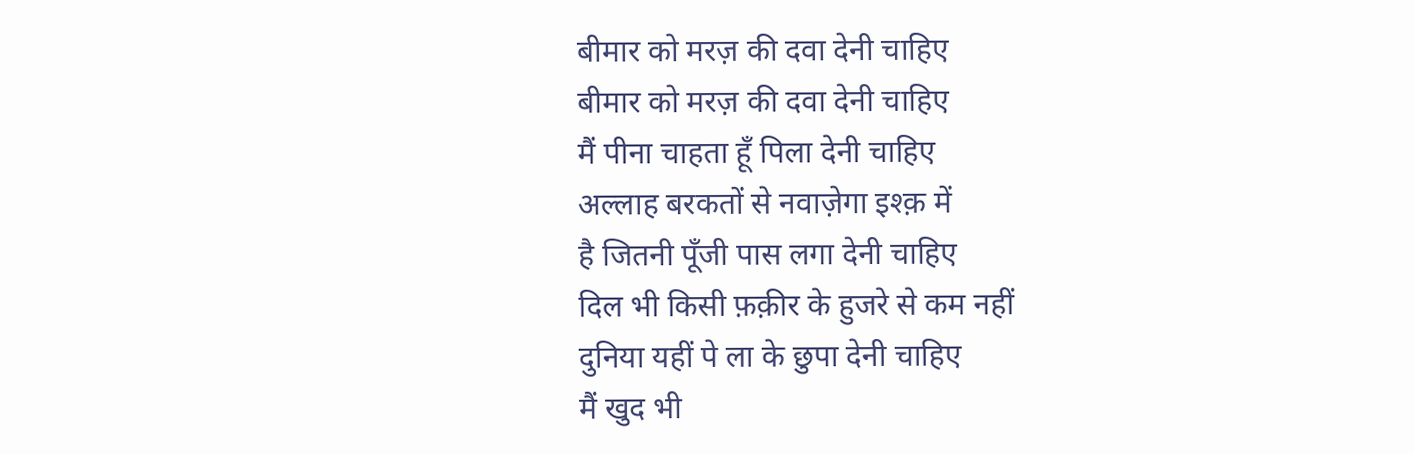बीमार को मरज़ की दवा देनी चाहिए
बीमार को मरज़ की दवा देनी चाहिए
मैं पीना चाहता हूँ पिला देनी चाहिए
अल्लाह बरकतों से नवाज़ेगा इश्क़ में
है जितनी पूँजी पास लगा देनी चाहिए
दिल भी किसी फ़क़ीर के हुजरे से कम नहीं
दुनिया यहीं पे ला के छुपा देनी चाहिए
मैं खुद भी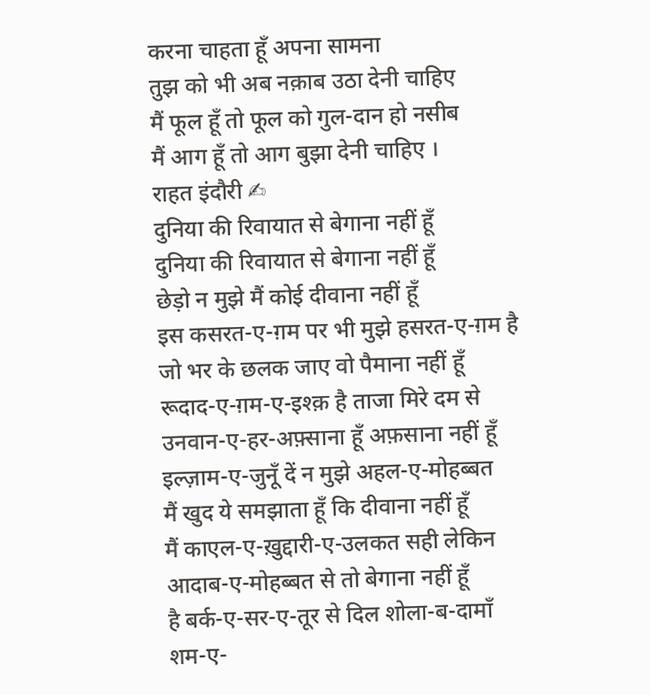करना चाहता हूँ अपना सामना
तुझ को भी अब नक़ाब उठा देनी चाहिए
मैं फूल हूँ तो फूल को गुल-दान हो नसीब
मैं आग हूँ तो आग बुझा देनी चाहिए ।
राहत इंदौरी ✍
दुनिया की रिवायात से बेगाना नहीं हूँ
दुनिया की रिवायात से बेगाना नहीं हूँ
छेड़ो न मुझे मैं कोई दीवाना नहीं हूँ
इस कसरत-ए-ग़म पर भी मुझे हसरत-ए-ग़म है
जो भर के छलक जाए वो पैमाना नहीं हूँ
रूदाद-ए-ग़म-ए-इश्क़ है ताजा मिरे दम से
उनवान-ए-हर-अफ़्साना हूँ अफ़साना नहीं हूँ
इल्ज़ाम-ए-जुनूँ दें न मुझे अहल-ए-मोहब्बत
मैं खुद ये समझाता हूँ कि दीवाना नहीं हूँ
मैं काएल-ए-ख़ुद्दारी-ए-उलकत सही लेकिन
आदाब-ए-मोहब्बत से तो बेगाना नहीं हूँ
है बर्क-ए-सर-ए-तूर से दिल शोला-ब-दामाँ
शम-ए-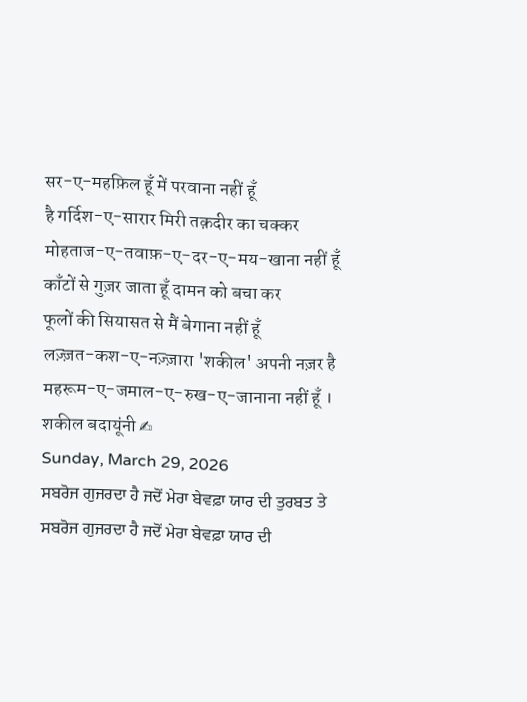सर-ए-महफ़िल हूँ में परवाना नहीं हूँ
है गर्दिश-ए-सारार मिरी तक़दीर का चक्कर
मोहताज-ए-तवाफ़-ए-दर-ए-मय-खाना नहीं हूँ
काँटों से गुज़र जाता हूँ दामन को बचा कर
फूलों की सियासत से मैं बेगाना नहीं हूँ
लज़्ज़त-कश-ए-नज़्ज़ारा 'शकील' अपनी नज़र है
महरूम-ए-जमाल-ए-रुख-ए-जानाना नहीं हूँ ।
शकील बदायूंनी ✍
Sunday, March 29, 2026
ਸਬਰੋਜ ਗੁਜਰਦਾ ਹੈ ਜਦੋਂ ਮੇਰਾ ਬੇਵਫ਼ਾ ਯਾਰ ਦੀ ਤੁਰਬਤ ਤੇ
ਸਬਰੋਜ ਗੁਜਰਦਾ ਹੈ ਜਦੋਂ ਮੇਰਾ ਬੇਵਫ਼ਾ ਯਾਰ ਦੀ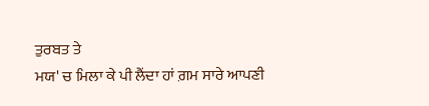ਤੁਰਬਤ ਤੇ
ਮਯ' ਚ ਮਿਲਾ ਕੇ ਪੀ ਲੈਂਦਾ ਹਾਂ ਗ਼ਮ ਸਾਰੇ ਆਪਣੀ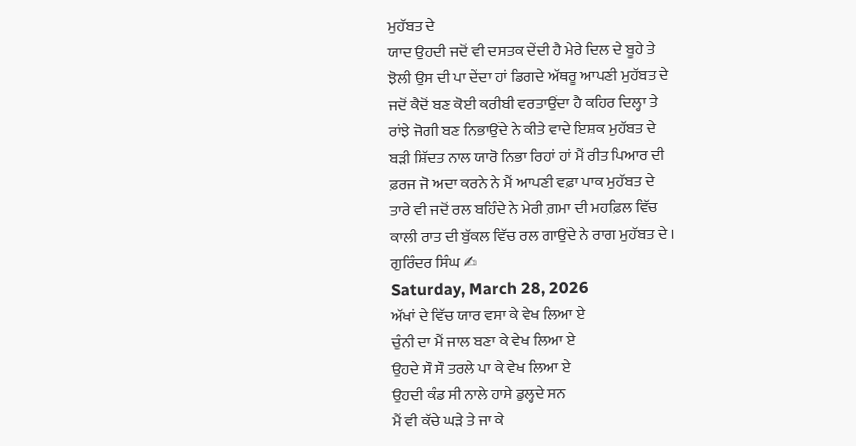ਮੁਹੱਬਤ ਦੇ
ਯਾਦ ਉਹਦੀ ਜਦੋਂ ਵੀ ਦਸਤਕ ਦੇਂਦੀ ਹੈ ਮੇਰੇ ਦਿਲ ਦੇ ਬੂਹੇ ਤੇ
ਝੋਲੀ ਉਸ ਦੀ ਪਾ ਦੇਂਦਾ ਹਾਂ ਡਿਗਦੇ ਅੱਥਰੂ ਆਪਣੀ ਮੁਹੱਬਤ ਦੇ
ਜਦੋਂ ਕੈਦੋਂ ਬਣ ਕੋਈ ਕਰੀਬੀ ਵਰਤਾਉਂਦਾ ਹੈ ਕਹਿਰ ਦਿਲ੍ਹਾ ਤੇ
ਰਾਂਝੇ ਜੋਗੀ ਬਣ ਨਿਭਾਉਂਦੇ ਨੇ ਕੀਤੇ ਵਾਦੇ ਇਸ਼ਕ ਮੁਹੱਬਤ ਦੇ
ਬੜੀ ਸ਼ਿੱਦਤ ਨਾਲ ਯਾਰੋ ਨਿਭਾ ਰਿਹਾਂ ਹਾਂ ਮੈਂ ਰੀਤ ਪਿਆਰ ਦੀ
ਫ਼ਰਜ ਜੋ ਅਦਾ ਕਰਨੇ ਨੇ ਮੈਂ ਆਪਣੀ ਵਫ਼ਾ ਪਾਕ ਮੁਹੱਬਤ ਦੇ
ਤਾਰੇ ਵੀ ਜਦੋਂ ਰਲ ਬਹਿੰਦੇ ਨੇ ਮੇਰੀ ਗ਼ਮਾ ਦੀ ਮਹਫ਼ਿਲ ਵਿੱਚ
ਕਾਲੀ ਰਾਤ ਦੀ ਬੁੱਕਲ ਵਿੱਚ ਰਲ ਗਾਉਂਦੇ ਨੇ ਰਾਗ ਮੁਹੱਬਤ ਦੇ ।
ਗੁਰਿੰਦਰ ਸਿੰਘ ✍
Saturday, March 28, 2026
ਅੱਖਾਂ ਦੇ ਵਿੱਚ ਯਾਰ ਵਸਾ ਕੇ ਵੇਖ ਲਿਆ ਏ
ਚੁੰਨੀ ਦਾ ਮੈਂ ਜਾਲ ਬਣਾ ਕੇ ਵੇਖ ਲਿਆ ਏ
ਉਹਦੇ ਸੌ ਸੌ ਤਰਲੇ ਪਾ ਕੇ ਵੇਖ ਲਿਆ ਏ
ਉਹਦੀ ਕੰਡ ਸੀ ਨਾਲੇ ਹਾਸੇ ਡੁਲ੍ਹਦੇ ਸਨ
ਮੈਂ ਵੀ ਕੱਚੇ ਘੜੇ ਤੇ ਜਾ ਕੇ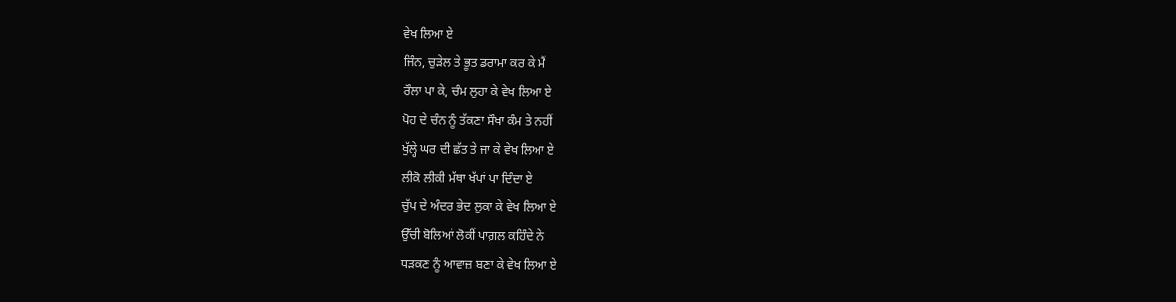ਵੇਖ ਲਿਆ ਏ
ਜਿੰਨ, ਚੁੜੇਲ ਤੇ ਭੂਤ ਡਰਾਮਾ ਕਰ ਕੇ ਮੈਂ
ਰੌਲਾ ਪਾ ਕੇ, ਚੰਮ ਲੁਹਾ ਕੇ ਵੇਖ ਲਿਆ ਏ
ਪੋਹ ਦੇ ਚੰਨ ਨੂੰ ਤੱਕਣਾ ਸੌਖਾ ਕੰਮ ਤੇ ਨਹੀਂ
ਖੁੱਲ੍ਹੇ ਘਰ ਦੀ ਛੱਤ ਤੇ ਜਾ ਕੇ ਵੇਖ ਲਿਆ ਏ
ਲੀਕੋ ਲੀਕੀ ਮੱਥਾ ਖੱਪਾਂ ਪਾ ਦਿੰਦਾ ਏ
ਚੁੱਪ ਦੇ ਅੰਦਰ ਭੇਦ ਲੁਕਾ ਕੇ ਵੇਖ ਲਿਆ ਏ
ਉੱਚੀ ਬੋਲਿਆਂ ਲੋਕੀਂ ਪਾਗ਼ਲ ਕਹਿੰਦੇ ਨੇ
ਧੜਕਣ ਨੂੰ ਆਵਾਜ਼ ਬਣਾ ਕੇ ਵੇਖ ਲਿਆ ਏ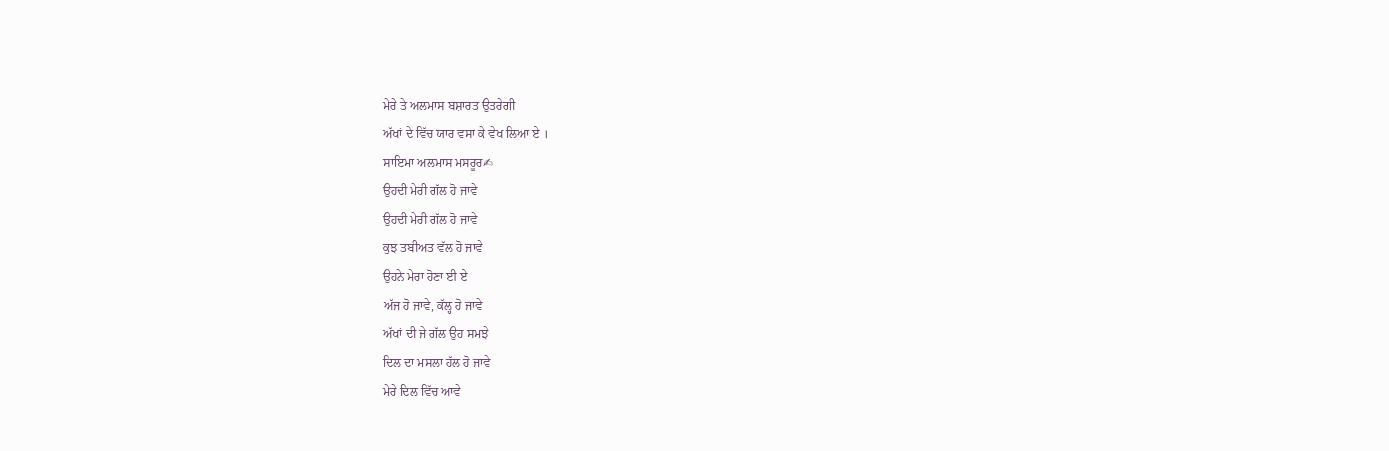ਮੇਰੇ ਤੇ ਅਲਮਾਸ ਬਸ਼ਾਰਤ ਉਤਰੇਗੀ
ਅੱਖਾਂ ਦੇ ਵਿੱਚ ਯਾਰ ਵਸਾ ਕੇ ਵੇਖ ਲਿਆ ਏ ।
ਸਾਇਮਾ ਅਲਮਾਸ ਮਸਰੂਰ✍
ਉਹਦੀ ਮੇਰੀ ਗੱਲ ਹੋ ਜਾਵੇ
ਉਹਦੀ ਮੇਰੀ ਗੱਲ ਹੋ ਜਾਵੇ
ਕੁਝ ਤਬੀਅਤ ਵੱਲ ਹੋ ਜਾਵੇ
ਉਹਨੇ ਮੇਰਾ ਹੋਣਾ ਈ ਏ
ਅੱਜ ਹੋ ਜਾਵੇ, ਕੱਲ੍ਹ ਹੋ ਜਾਵੇ
ਅੱਖਾਂ ਦੀ ਜੇ ਗੱਲ ਉਹ ਸਮਝੇ
ਦਿਲ ਦਾ ਮਸਲਾ ਹੱਲ ਹੋ ਜਾਵੇ
ਮੇਰੇ ਦਿਲ ਵਿੱਚ ਆਵੇ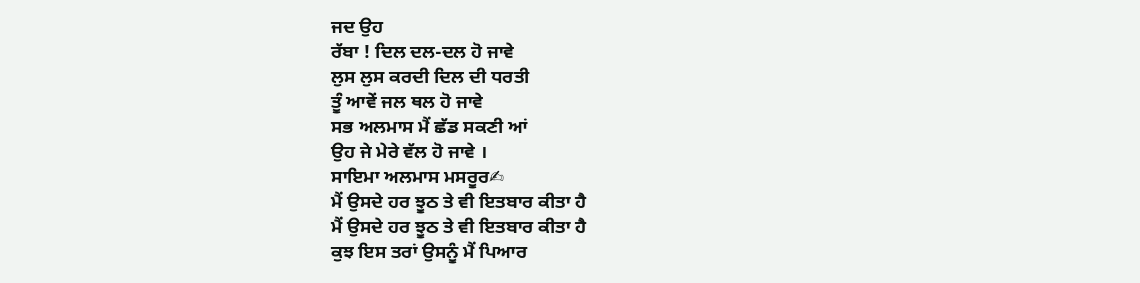ਜਦ ਉਹ
ਰੱਬਾ ! ਦਿਲ ਦਲ-ਦਲ ਹੋ ਜਾਵੇ
ਲੁਸ ਲੁਸ ਕਰਦੀ ਦਿਲ ਦੀ ਧਰਤੀ
ਤੂੰ ਆਵੇਂ ਜਲ ਥਲ ਹੋ ਜਾਵੇ
ਸਭ ਅਲਮਾਸ ਮੈਂ ਛੱਡ ਸਕਣੀ ਆਂ
ਉਹ ਜੇ ਮੇਰੇ ਵੱਲ ਹੋ ਜਾਵੇ ।
ਸਾਇਮਾ ਅਲਮਾਸ ਮਸਰੂਰ✍
ਮੈਂ ਉਸਦੇ ਹਰ ਝੂਠ ਤੇ ਵੀ ਇਤਬਾਰ ਕੀਤਾ ਹੈ
ਮੈਂ ਉਸਦੇ ਹਰ ਝੂਠ ਤੇ ਵੀ ਇਤਬਾਰ ਕੀਤਾ ਹੈ
ਕੁਝ ਇਸ ਤਰਾਂ ਉਸਨੂੰ ਮੈਂ ਪਿਆਰ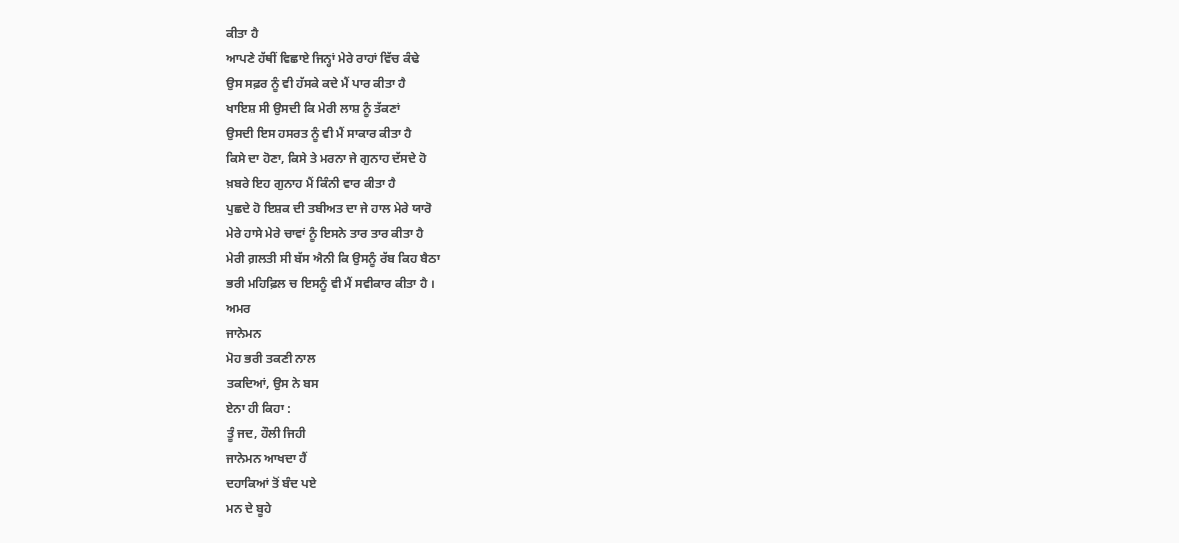ਕੀਤਾ ਹੈ
ਆਪਣੇ ਹੱਥੀਂ ਵਿਛਾਏ ਜਿਨ੍ਹਾਂ ਮੇਰੇ ਰਾਹਾਂ ਵਿੱਚ ਕੰਢੇ
ਉਸ ਸਫ਼ਰ ਨੂੰ ਵੀ ਹੱਸਕੇ ਕਦੇ ਮੈਂ ਪਾਰ ਕੀਤਾ ਹੈ
ਖਾਇਸ਼ ਸੀ ਉਸਦੀ ਕਿ ਮੇਰੀ ਲਾਸ਼ ਨੂੰ ਤੱਕਣਾਂ
ਉਸਦੀ ਇਸ ਹਸਰਤ ਨੂੰ ਵੀ ਮੈਂ ਸਾਕਾਰ ਕੀਤਾ ਹੈ
ਕਿਸੇ ਦਾ ਹੋਣਾ, ਕਿਸੇ ਤੇ ਮਰਨਾ ਜੇ ਗੁਨਾਹ ਦੱਸਦੇ ਹੋ
ਖ਼ਬਰੇ ਇਹ ਗੁਨਾਹ ਮੈਂ ਕਿੰਨੀ ਵਾਰ ਕੀਤਾ ਹੈ
ਪੁਛਦੇ ਹੋ ਇਸ਼ਕ ਦੀ ਤਬੀਅਤ ਦਾ ਜੇ ਹਾਲ ਮੇਰੇ ਯਾਰੋ
ਮੇਰੇ ਹਾਸੇ ਮੇਰੇ ਚਾਵਾਂ ਨੂੰ ਇਸਨੇ ਤਾਰ ਤਾਰ ਕੀਤਾ ਹੈ
ਮੇਰੀ ਗ਼ਲਤੀ ਸੀ ਬੱਸ ਐਨੀ ਕਿ ਉਸਨੂੰ ਰੱਬ ਕਿਹ ਬੈਠਾ
ਭਰੀ ਮਹਿਫ਼ਿਲ ਚ ਇਸਨੂੰ ਵੀ ਮੈਂ ਸਵੀਕਾਰ ਕੀਤਾ ਹੈ ।
ਅਮਰ
ਜਾਨੇਮਨ
ਮੋਹ ਭਰੀ ਤਕਣੀ ਨਾਲ
ਤਕਦਿਆਂ, ਉਸ ਨੇ ਬਸ
ਏਨਾ ਹੀ ਕਿਹਾ :
ਤੂੰ ਜਦ, ਹੌਲੀ ਜਿਹੀ
ਜਾਨੇਮਨ ਆਖਦਾ ਹੈਂ
ਦਹਾਕਿਆਂ ਤੋਂ ਬੰਦ ਪਏ
ਮਨ ਦੇ ਬੂਹੇ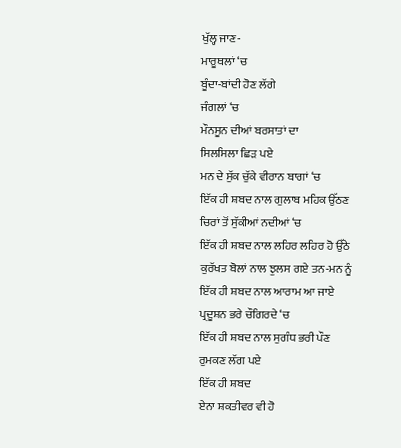ਖੁੱਲ੍ਹ ਜਾਣ-
ਮਾਰੂਥਲਾਂ ‘ਚ
ਬੂੰਦਾ-ਬਾਂਦੀ ਹੋਣ ਲੱਗੇ
ਜੰਗਲਾਂ ‘ਚ
ਮੌਨਸੂਨ ਦੀਆਂ ਬਰਸਾਤਾਂ ਦਾ
ਸਿਲਸਿਲਾ ਛਿੜ ਪਏ
ਮਨ ਦੇ ਸੁੱਕ ਚੁੱਕੇ ਵੀਰਾਨ ਬਾਗਾਂ ‘ਚ
ਇੱਕ ਹੀ ਸ਼ਬਦ ਨਾਲ ਗੁਲਾਬ ਮਹਿਕ ਉੱਠਣ
ਚਿਰਾਂ ਤੋਂ ਸੁੱਕੀਆਂ ਨਦੀਆਂ ‘ਚ
ਇੱਕ ਹੀ ਸ਼ਬਦ ਨਾਲ ਲਹਿਰ ਲਹਿਰ ਹੋ ਉੱਠੇ
ਕੁਰੱਖਤ ਬੋਲਾਂ ਨਾਲ ਝੁਲਸ ਗਏ ਤਨ-ਮਨ ਨੂੰ
ਇੱਕ ਹੀ ਸ਼ਬਦ ਨਾਲ ਆਰਾਮ ਆ ਜਾਏ
ਪ੍ਰਦੂਸ਼ਨ ਭਰੇ ਚੌਗਿਰਦੇ ‘ਚ
ਇੱਕ ਹੀ ਸ਼ਬਦ ਨਾਲ ਸੁਗੰਧ ਭਰੀ ਪੌਣ
ਰੁਮਕਣ ਲੱਗ ਪਏ
ਇੱਕ ਹੀ ਸ਼ਬਦ
ਏਨਾ ਸ਼ਕਤੀਵਰ ਵੀ ਹੋ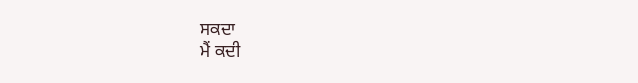ਸਕਦਾ
ਮੈਂ ਕਦੀ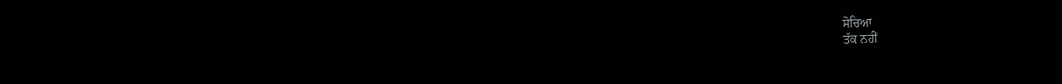ਸੋਚਿਆ
ਤੱਕ ਨਹੀਂ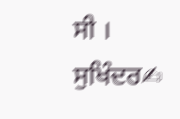ਸੀ ।
ਸੁਖਿੰਦਰ✍